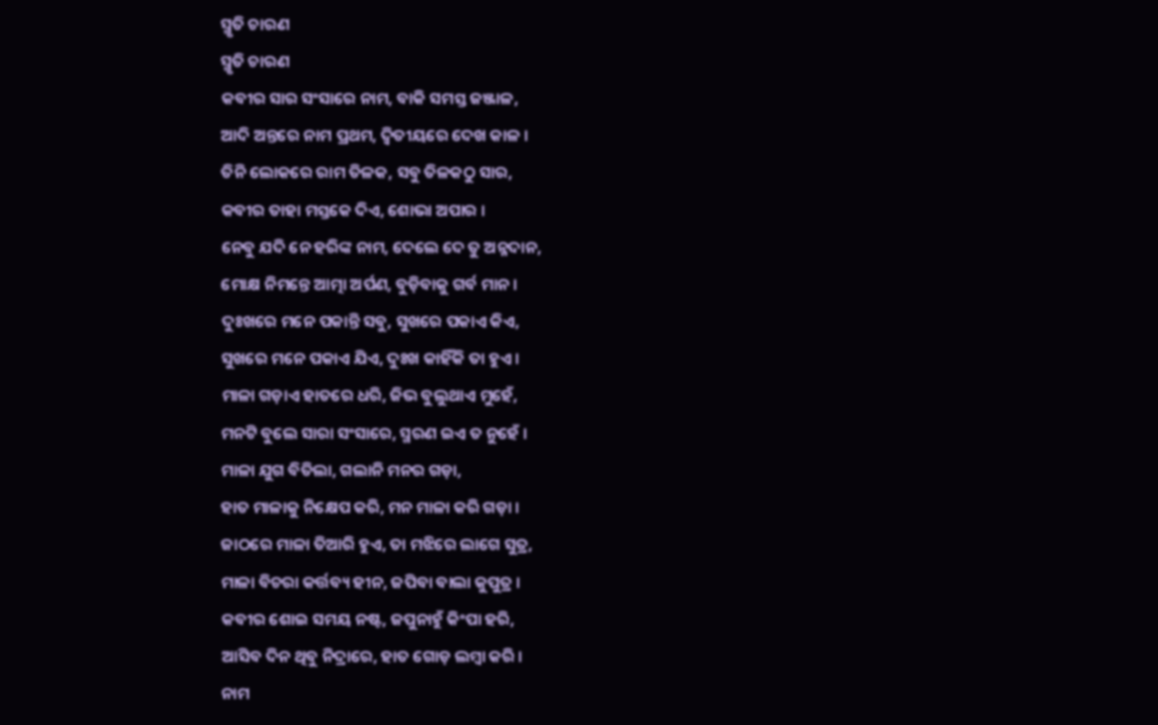ସ୍ମୃତି ଚାରଣ
ସ୍ମୃତି ଚାରଣ
କବୀର ସାର ସଂସାରେ ନାମ, ବାକି ସମସ୍ତ ଜଞ୍ଜାଳ,
ଆଦି ଅନ୍ତରେ ନାମ ପ୍ରଥମ, ଦ୍ୱିତୀୟରେ ଦେଖ କାଳ ।
ତିନି ଲୋକରେ ରାମ ତିଳକ, ସବୁ ତିଳକଠୁ ସାର,
କବୀର ତାହା ମସ୍ତକେ ଦିଏ, ଶୋଭା ଅପାର ।
ନେବୁ ଯଦି ନେ ହରିଙ୍କ ନାମ, ଦେଲେ ଦେ ତୁ ଅନ୍ନଦାନ,
ମୋକ୍ଷ ନିମନ୍ତେ ଆତ୍ମା ଅର୍ପଣ, ବୁଡ଼ିବାକୁ ଗର୍ବ ମାନ ।
ଦୁଃଖରେ ମନେ ପକାନ୍ତି ସବୁ, ସୁଖରେ ପକାଏ କିଏ,
ସୁଖରେ ମନେ ପକାଏ ଯିଏ, ଦୁଃଖ କାହିଁକି ତା ହୁଏ ।
ମାଳା ଗଡ଼ାଏ ହାତରେ ଧରି, ଜିଭ ବୁଲୁଥାଏ ମୁହେଁ,
ମନଟି ବୁଲେ ସାରା ସଂସାରେ, ସ୍ମରଣ ଇଏ ତ ନୁହେଁ ।
ମାଳା ଯୁଗ ବିତିଲା, ଗଲାନି ମନର ଗଡ଼ା,
ହାତ ମାଳାକୁ ନିକ୍ଷେପ କରି, ମନ ମାଳା କରି ଗଡ଼ା ।
ଜାଠରେ ମାଳା ତିଆରି ହୁଏ, ତା ମଝିରେ ଲାଗେ ସୁତ୍ର,
ମାଳା ବିଚରା କର୍ତ୍ତବ୍ୟ ହୀନ, ଜପିବା ବାଲା କୁପୁତ୍ର ।
କବୀର ଶୋଇ ସମୟ ନଷ୍ଟ, ଜପୁନାହୁଁ କିଂପା ହରି,
ଆସିବ ଦିନ ଥିବୁ ନିଦ୍ରାରେ, ହାତ ଗୋଡ଼ ଲମ୍ବା କରି ।
ନାମ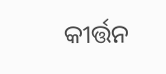କୀର୍ତ୍ତନ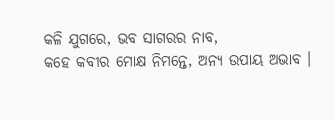କଳି ଯୁଗରେ, ଭବ ସାଗରର ନାବ,
କହେ କବୀର ମୋକ୍ଷ ନିମନ୍ତେ, ଅନ୍ୟ ଉପାୟ ଅଭାବ ।